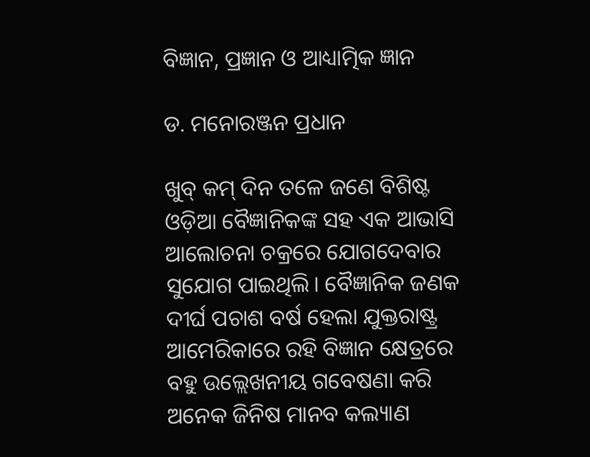ବିଜ୍ଞାନ, ପ୍ରଜ୍ଞାନ ଓ ଆଧ୍ୟାତ୍ମିକ ଜ୍ଞାନ

ଡ. ମନୋରଞ୍ଜନ ପ୍ରଧାନ

ଖୁବ୍‌ କମ୍‌ ଦିନ ତଳେ ଜଣେ ବିଶିଷ୍ଟ ଓଡ଼ିଆ ବୈଜ୍ଞାନିକଙ୍କ ସହ ଏକ ଆଭାସି ଆଲୋଚନା ଚକ୍ରରେ ଯୋଗଦେବାର ସୁଯୋଗ ପାଇଥିଲି। ବୈଜ୍ଞାନିକ ଜଣକ ଦୀର୍ଘ ପଚାଶ ବର୍ଷ ହେଲା ଯୁକ୍ତରାଷ୍ଟ୍ର ଆମେରିକାରେ ରହି ବିଜ୍ଞାନ କ୍ଷେତ୍ରରେ ବହୁ ଉଲ୍ଲେଖନୀୟ ଗବେଷଣା କରି ଅନେକ ଜିନିଷ ମାନବ କଲ୍ୟାଣ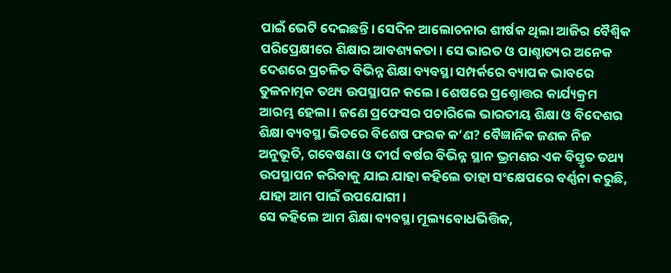ପାଇଁ ଭେଟି ଦେଇଛନ୍ତି। ସେଦିନ ଆଲୋଚନାର ଶୀର୍ଷକ ଥିଲା ଆଜିର ବୈଶ୍ବିକ ପରିପ୍ରେକ୍ଷୀରେ ଶିକ୍ଷାର ଆବଶ୍ୟକତା। ସେ ଭାରତ ଓ ପାଶ୍ଚାତ୍ୟର ଅନେକ ଦେଶରେ ପ୍ରଚଳିତ ବିଭିନ୍ନ ଶିକ୍ଷା ବ୍ୟବସ୍ଥା ସମ୍ପର୍କରେ ବ୍ୟାପକ ଭାବରେ ତୁଳନାତ୍ମକ ତଥ୍ୟ ଉପସ୍ଥାପନ କଲେ। ଶେଷରେ ପ୍ରଶ୍ନୋତ୍ତର କାର୍ଯ୍ୟକ୍ରମ ଆରମ୍ଭ ହେଲା। ଜଣେ ପ୍ରଫେସର ପଚାରିଲେ ଭାରତୀୟ ଶିକ୍ଷା ଓ ବିଦେଶର ଶିକ୍ଷା ବ୍ୟବସ୍ଥା ଭିତରେ ବିଶେଷ ଫରକ କ’ଣ? ବୈଜ୍ଞାନିକ ଜଣକ ନିଜ ଅନୁଭୂତି, ଗବେଷଣା ଓ ଦୀର୍ଘ ବର୍ଷର ବିଭିନ୍ନ ସ୍ଥାନ ଭ୍ରମଣର ଏକ ବିସ୍ତୃତ ତଥ୍ୟ ଉପସ୍ଥାପନ କରିବାକୁ ଯାଇ ଯାହା କହିଲେ ତାହା ସଂକ୍ଷେପରେ ବର୍ଣ୍ଣନା କରୁଛି, ଯାହା ଆମ ପାଇଁ ଉପଯୋଗୀ।
ସେ କହିଲେ ଆମ ଶିକ୍ଷା ବ୍ୟବସ୍ଥା ମୂଲ୍ୟବୋଧଭିତ୍ତିକ,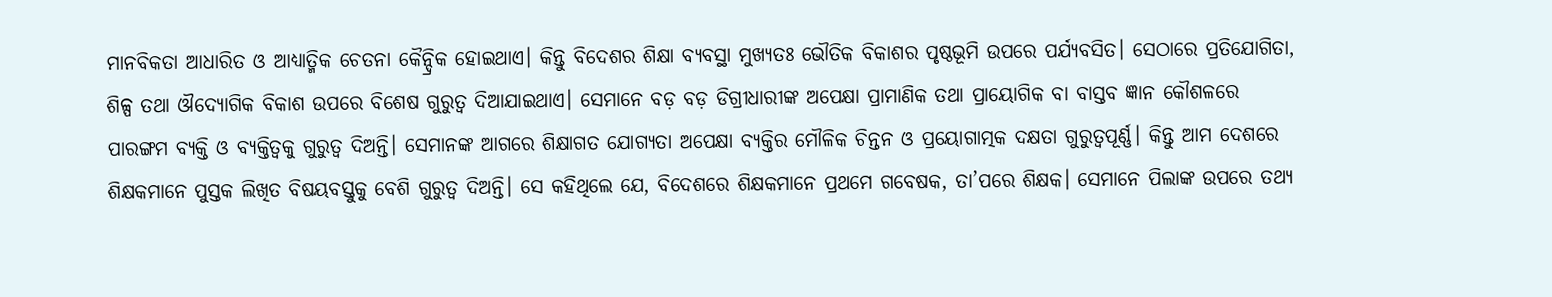ମାନବିକତା ଆଧାରିତ ଓ ଆଧ୍ୟାତ୍ମିକ ଚେତନା କୈନ୍ଦ୍ରିକ ହୋଇଥାଏ। କିନ୍ତୁ ବିଦେଶର ଶିକ୍ଷା ବ୍ୟବସ୍ଥା ମୁଖ୍ୟତଃ ଭୌତିକ ବିକାଶର ପୃଷ୍ଠଭୂମି ଉପରେ ପର୍ଯ୍ୟବସିତ। ସେଠାରେ ପ୍ରତିଯୋଗିତା, ଶିଳ୍ପ ତଥା ଔଦ୍ୟୋଗିକ ବିକାଶ ଉପରେ ବିଶେଷ ଗୁରୁତ୍ୱ ଦିଆଯାଇଥାଏ। ସେମାନେ ବଡ଼ ବଡ଼ ଡିଗ୍ରୀଧାରୀଙ୍କ ଅପେକ୍ଷା ପ୍ରାମାଣିକ ତଥା ପ୍ରାୟୋଗିକ ବା ବାସ୍ତବ ଜ୍ଞାନ କୌଶଳରେ ପାରଙ୍ଗମ ବ୍ୟକ୍ତି ଓ ବ୍ୟକ୍ତିତ୍ୱକୁ ଗୁରୁତ୍ୱ ଦିଅନ୍ତି। ସେମାନଙ୍କ ଆଗରେ ଶିକ୍ଷାଗତ ଯୋଗ୍ୟତା ଅପେକ୍ଷା ବ୍ୟକ୍ତିର ମୌଳିକ ଚିନ୍ତନ ଓ ପ୍ରୟୋଗାତ୍ମକ ଦକ୍ଷତା ଗୁରୁତ୍ୱପୂର୍ଣ୍ଣ। କିନ୍ତୁ ଆମ ଦେଶରେ ଶିକ୍ଷକମାନେ ପୁସ୍ତକ ଲିଖିତ ବିଷୟବସ୍ତୁକୁ ବେଶି ଗୁରୁତ୍ୱ ଦିଅନ୍ତି। ସେ କହିଥିଲେ ଯେ, ବିଦେଶରେ ଶିକ୍ଷକମାନେ ପ୍ରଥମେ ଗବେଷକ, ତା’ପରେ ଶିକ୍ଷକ। ସେମାନେ ପିଲାଙ୍କ ଉପରେ ତଥ୍ୟ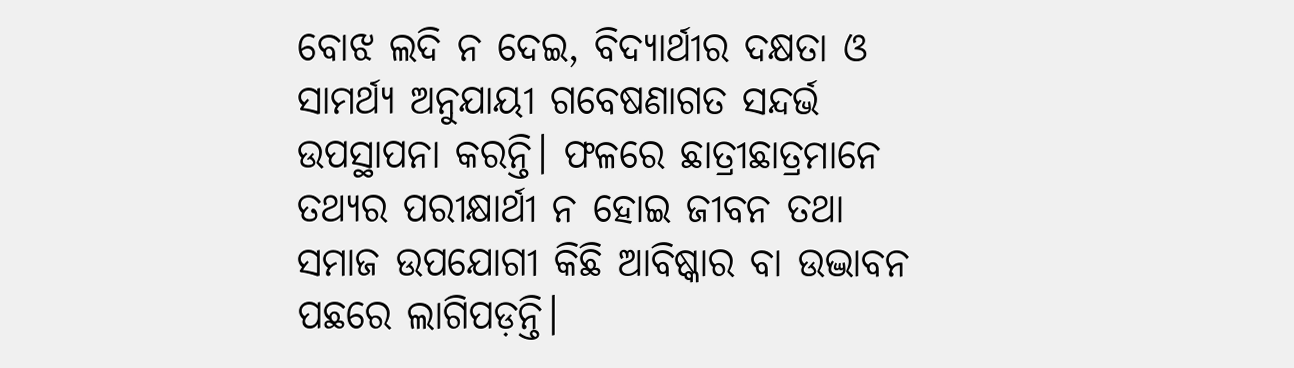ବୋଝ ଲଦି ନ ଦେଇ, ବିଦ୍ୟାର୍ଥୀର ଦକ୍ଷତା ଓ ସାମର୍ଥ୍ୟ ଅନୁଯାୟୀ ଗବେଷଣାଗତ ସନ୍ଦର୍ଭ ଉପସ୍ଥାପନା କରନ୍ତି। ଫଳରେ ଛାତ୍ରୀଛାତ୍ରମାନେ ତଥ୍ୟର ପରୀକ୍ଷାର୍ଥୀ ନ ହୋଇ ଜୀବନ ତଥା ସମାଜ ଉପଯୋଗୀ କିଛି ଆବିଷ୍କାର ବା ଉଦ୍ଭାବନ ପଛରେ ଲାଗିପଡ଼ନ୍ତି।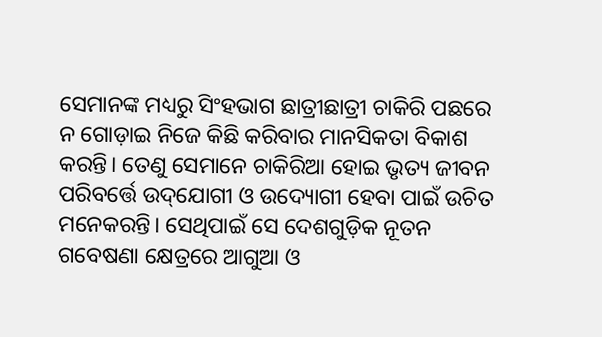ସେମାନଙ୍କ ମଧ୍ୟରୁ ସିଂହଭାଗ ଛାତ୍ରୀଛାତ୍ରୀ ଚାକିରି ପଛରେ ନ ଗୋଡ଼ାଇ ନିଜେ କିଛି କରିବାର ମାନସିକତା ବିକାଶ କରନ୍ତି। ତେଣୁ ସେମାନେ ଚାକିରିଆ ହୋଇ ଭୃତ୍ୟ ଜୀବନ ପରିବର୍ତ୍ତେ ଉଦ୍‌ଯୋଗୀ ଓ ଉଦ୍ୟୋଗୀ ହେବା ପାଇଁ ଉଚିତ ମନେକରନ୍ତି। ସେଥିପାଇଁ ସେ ଦେଶଗୁଡ଼ିକ ନୂତନ ଗବେଷଣା କ୍ଷେତ୍ରରେ ଆଗୁଆ ଓ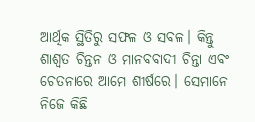ଆର୍ଥିକ ସ୍ଥିତିରୁ ସଫଳ ଓ ସବଳ। କିନ୍ତୁ ଶାଶ୍ବତ ଚିନ୍ତନ ଓ ମାନବବାଦୀ ଚିନ୍ତା ଏବଂ ଚେତନାରେ ଆମେ ଶୀର୍ଷରେ। ସେମାନେ ନିଜେ କିଛି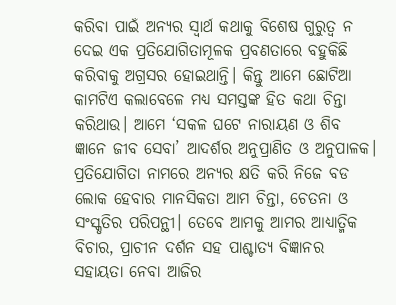କରିବା ପାଇଁ ଅନ୍ୟର ସ୍ବାର୍ଥ କଥାକୁ ବିଶେଷ ଗୁରୁତ୍ୱ ନ ଦେଇ ଏକ ପ୍ରତିଯୋଗିତାମୂଳକ ପ୍ରବଣତାରେ ବହୁକିଛି କରିବାକୁ ଅଗ୍ରସର ହୋଇଥାନ୍ତି। କିନ୍ତୁ ଆମେ ଛୋଟିଆ କାମଟିଏ କଲାବେଳେ ମଧ୍ୟ ସମସ୍ତଙ୍କ ହିତ କଥା ଚିନ୍ତା କରିଥାଉ। ଆମେ ‘ସକଳ ଘଟେ ନାରାୟଣ ଓ ଶିବ ଜ୍ଞାନେ ଜୀବ ସେବା’ ଆଦର୍ଶର ଅନୁପ୍ରାଣିତ ଓ ଅନୁପାଳକ। ପ୍ରତିଯୋଗିତା ନାମରେ ଅନ୍ୟର କ୍ଷତି କରି ନିଜେ ବଡ ଲୋକ ହେବାର ମାନସିକତା ଆମ ଚିନ୍ତା, ଚେତନା ଓ ସଂସ୍କୃତିର ପରିପନ୍ଥୀ। ତେବେ ଆମକୁ ଆମର ଆଧ୍ୟାତ୍ମିକ ବିଚାର, ପ୍ରାଚୀନ ଦର୍ଶନ ସହ ପାଶ୍ଚାତ୍ୟ ବିଜ୍ଞାନର ସହାୟତା ନେବା ଆଜିର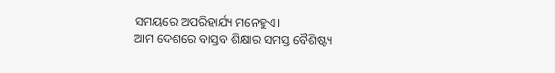ସମୟରେ ଅପରିହାର୍ଯ୍ୟ ମନେହୁଏ।
ଆମ ଦେଶରେ ବାସ୍ତବ ଶିକ୍ଷାର ସମସ୍ତ ବୈଶିଷ୍ଟ୍ୟ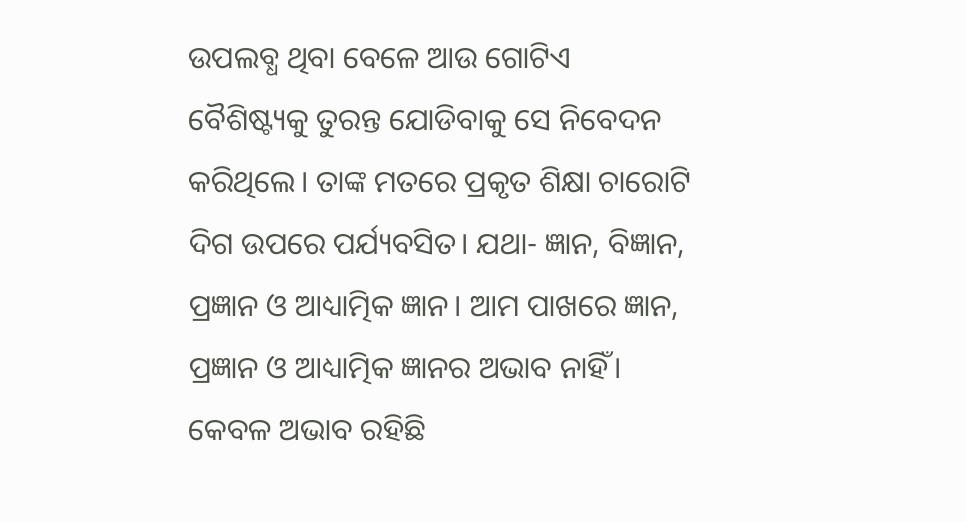ଉପଲବ୍ଧ ଥିବା ବେଳେ ଆଉ ଗୋଟିଏ ବୈଶିଷ୍ଟ୍ୟକୁ ତୁରନ୍ତ ଯୋଡିବାକୁ ସେ ନିବେଦନ କରିଥିଲେ। ତାଙ୍କ ମତରେ ପ୍ରକୃତ ଶିକ୍ଷା ଚାରୋଟି ଦିଗ ଉପରେ ପର୍ଯ୍ୟବସିତ। ଯଥା- ଜ୍ଞାନ, ବିଜ୍ଞାନ, ପ୍ରଜ୍ଞାନ ଓ ଆଧ୍ୟାତ୍ମିକ ଜ୍ଞାନ। ଆମ ପାଖରେ ଜ୍ଞାନ, ପ୍ରଜ୍ଞାନ ଓ ଆଧ୍ୟାତ୍ମିକ ଜ୍ଞାନର ଅଭାବ ନାହିଁ। କେବଳ ଅଭାବ ରହିଛି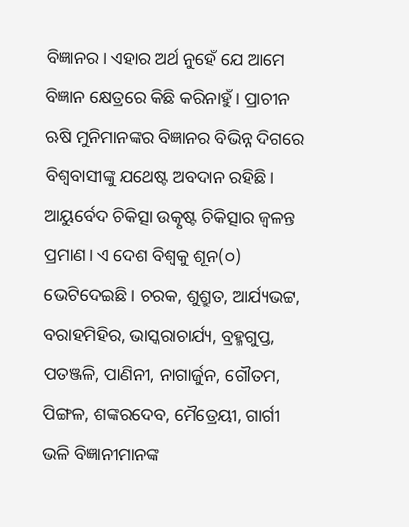ବିଜ୍ଞାନର। ଏହାର ଅର୍ଥ ନୁହେଁ ଯେ ଆମେ ବିଜ୍ଞାନ କ୍ଷେତ୍ରରେ କିଛି କରିନାହୁଁ। ପ୍ରାଚୀନ ଋଷି ମୁନିମାନଙ୍କର ବିଜ୍ଞାନର ବିଭିନ୍ନ ଦିଗରେ ବିଶ୍ୱବାସୀଙ୍କୁ ଯଥେଷ୍ଟ ଅବଦାନ ରହିଛି। ଆୟୁର୍ବେଦ ଚିକିତ୍ସା ଉତ୍କୃଷ୍ଟ ଚିକିତ୍ସାର ଜ୍ୱଳନ୍ତ ପ୍ରମାଣ। ଏ ଦେଶ ବିଶ୍ବକୁ ଶୂନ(୦) ଭେଟିଦେଇଛି। ଚରକ, ଶୁଶ୍ରୁତ, ଆର୍ଯ୍ୟଭଟ୍ଟ, ବରାହମିହିର, ଭାସ୍କରାଚାର୍ଯ୍ୟ, ବ୍ରହ୍ମଗୁପ୍ତ, ପତଞ୍ଜଳି, ପାଣିନୀ, ନାଗାର୍ଜୁନ, ଗୌତମ, ପିଙ୍ଗଳ, ଶଙ୍କରଦେବ, ମୈତ୍ରେୟୀ, ଗାର୍ଗୀ ଭଳି ବିଜ୍ଞାନୀମାନଙ୍କ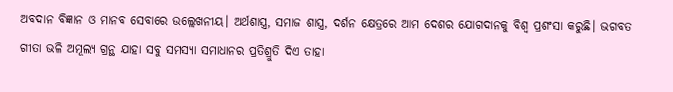ଅବଦାନ ବିଜ୍ଞାନ ଓ ମାନବ ସେବାରେ ଉଲ୍ଲେଖନୀୟ। ଅର୍ଥଶାସ୍ତ୍ର, ସମାଜ ଶାସ୍ତ୍ର, ଦର୍ଶନ କ୍ଷେତ୍ରରେ ଆମ ଦେଶର ଯୋଗଦାନକୁ ବିଶ୍ବ ପ୍ରଶଂସା କରୁଛି। ଭଗବତ ଗୀତା ଭଳି ଅମୂଲ୍ୟ ଗ୍ରନ୍ଥ ଯାହା ସବୁ ସମସ୍ୟା ସମାଧାନର ପ୍ରତିଶ୍ରୁତି ଦିଏ ତାହା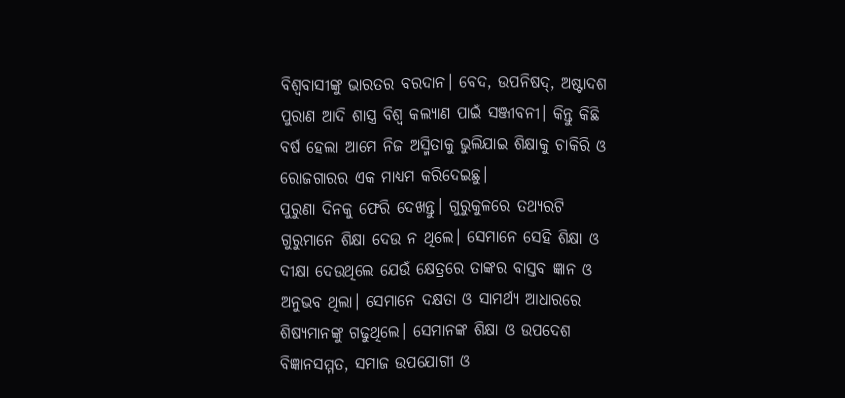ବିଶ୍ୱବାସୀଙ୍କୁ ଭାରତର ବରଦାନ। ବେଦ, ଉପନିଷଦ୍‌, ଅଷ୍ଟାଦଶ ପୁରାଣ ଆଦି ଶାସ୍ତ୍ର ବିଶ୍ବ କଲ୍ୟାଣ ପାଇଁ ସଞ୍ଜୀବନୀ। କିନ୍ତୁ କିଛି ବର୍ଷ ହେଲା ଆମେ ନିଜ ଅସ୍ମିତାକୁ ଭୁଲିଯାଇ ଶିକ୍ଷାକୁ ଚାକିରି ଓ ରୋଜଗାରର ଏକ ମାଧ୍ୟମ କରିଦେଇଛୁ।
ପୁରୁଣା ଦିନକୁ ଫେରି ଦେଖନ୍ତୁ। ଗୁରୁକୁଳରେ ତଥ୍ୟରଟି ଗୁରୁମାନେ ଶିକ୍ଷା ଦେଉ ନ ଥିଲେ। ସେମାନେ ସେହି ଶିକ୍ଷା ଓ ଦୀକ୍ଷା ଦେଉଥିଲେ ଯେଉଁ କ୍ଷେତ୍ରରେ ତାଙ୍କର ବାସ୍ତବ ଜ୍ଞାନ ଓ ଅନୁଭବ ଥିଲା। ସେମାନେ ଦକ୍ଷତା ଓ ସାମର୍ଥ୍ୟ ଆଧାରରେ ଶିଷ୍ୟମାନଙ୍କୁ ଗଢୁଥିଲେ। ସେମାନଙ୍କ ଶିକ୍ଷା ଓ ଉପଦେଶ ବିଜ୍ଞାନସମ୍ମତ, ସମାଜ ଉପଯୋଗୀ ଓ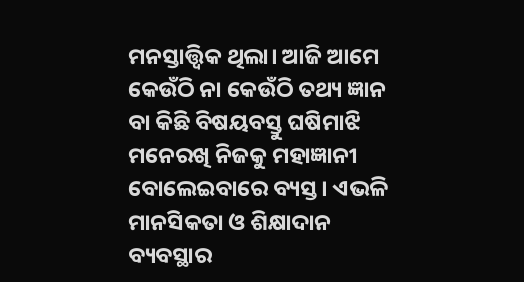ମନସ୍ତାତ୍ତ୍ୱିକ ଥିଲା। ଆଜି ଆମେ କେଉଁଠି ନା କେଉଁଠି ତଥ୍ୟ ଜ୍ଞାନ ବା କିଛି ବିଷୟବସ୍ତୁ ଘଷିମାଝି ମନେରଖି ନିଜକୁ ମହାଜ୍ଞାନୀ ବୋଲେଇବାରେ ବ୍ୟସ୍ତ। ଏଭଳି ମାନସିକତା ଓ ଶିକ୍ଷାଦାନ ବ୍ୟବସ୍ଥାର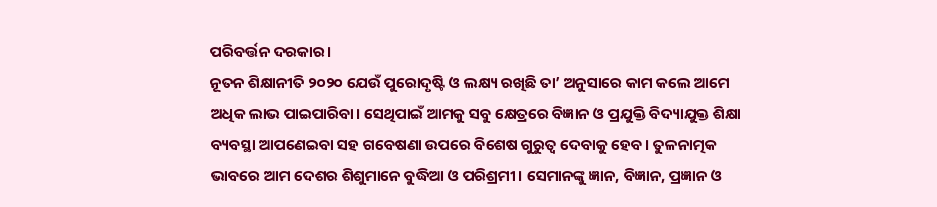ପରିବର୍ତ୍ତନ ଦରକାର।
ନୂତନ ଶିକ୍ଷାନୀତି ୨୦୨୦ ଯେଉଁ ପୁରୋଦୃଷ୍ଟି ଓ ଲକ୍ଷ୍ୟ ରଖିଛି ତା’ ଅନୁସାରେ କାମ କଲେ ଆମେ ଅଧିକ ଲାଭ ପାଇପାରିବା। ସେଥିପାଇଁ ଆମକୁ ସବୁ କ୍ଷେତ୍ରରେ ବିଜ୍ଞାନ ଓ ପ୍ରଯୁକ୍ତି ବିଦ୍ୟାଯୁକ୍ତ ଶିକ୍ଷା ବ୍ୟବସ୍ଥା ଆପଣେଇବା ସହ ଗବେଷଣା ଉପରେ ବିଶେଷ ଗୁରୁତ୍ୱ ଦେବାକୁ ହେବ। ତୁଳନାତ୍ମକ ଭାବରେ ଆମ ଦେଶର ଶିଶୁମାନେ ବୁଦ୍ଧିଆ ଓ ପରିଶ୍ରମୀ। ସେମାନଙ୍କୁ ଜ୍ଞାନ, ବିଜ୍ଞାନ, ପ୍ରଜ୍ଞାନ ଓ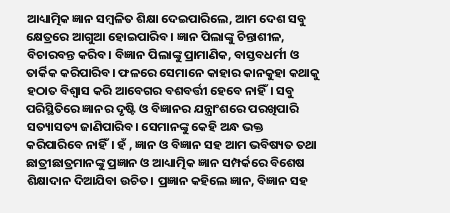ଆଧ୍ୟାତ୍ମିକ ଜ୍ଞାନ ସମ୍ବଳିତ ଶିକ୍ଷା ଦେଇପାରିଲେ, ଆମ ଦେଶ ସବୁ କ୍ଷେତ୍ରରେ ଆଗୁଆ ହୋଇପାରିବ। ଜ୍ଞାନ ପିଲାଙ୍କୁ ଚିନ୍ତାଶୀଳ, ବିଚାରବନ୍ତ କରିବ। ବିଜ୍ଞାନ ପିଲାଙ୍କୁ ପ୍ରାମାଣିକ, ବାସ୍ତବଧର୍ମୀ ଓ ତାର୍କିକ କରିପାରିବ। ଫଳରେ ସେମାନେ କାହାର କାନକୁହା କଥାକୁ ହଠାତ ବିଶ୍ବାସ କରି ଆବେଗର ବଶବର୍ତ୍ତୀ ହେବେ ନାହିଁ। ସବୁ ପରିସ୍ଥିତିରେ ଜ୍ଞାନର ଦୃଷ୍ଟି ଓ ବିଜ୍ଞାନର ଯନ୍ତ୍ରାଂଶରେ ପରଖିପାରି ସତ୍ୟାସତ୍ୟ ଜାଣିପାରିବ। ସେମାନଙ୍କୁ କେହି ଅନ୍ଧ ଭକ୍ତ କରିପାରିବେ ନାହିଁ। ହଁ , ଜ୍ଞାନ ଓ ବିଜ୍ଞାନ ସହ ଆମ ଭବିଷ୍ୟତ ତଥା ଛାତ୍ରୀଛାତ୍ରମାନଙ୍କୁ ପ୍ରଜ୍ଞାନ ଓ ଆଧ୍ୟାତ୍ମିକ ଜ୍ଞାନ ସମ୍ପର୍କରେ ବିଶେଷ ଶିକ୍ଷାଦାନ ଦିଆଯିବା ଉଚିତ। ପ୍ରଜ୍ଞାନ କହିଲେ ଜ୍ଞାନ, ବିଜ୍ଞାନ ସହ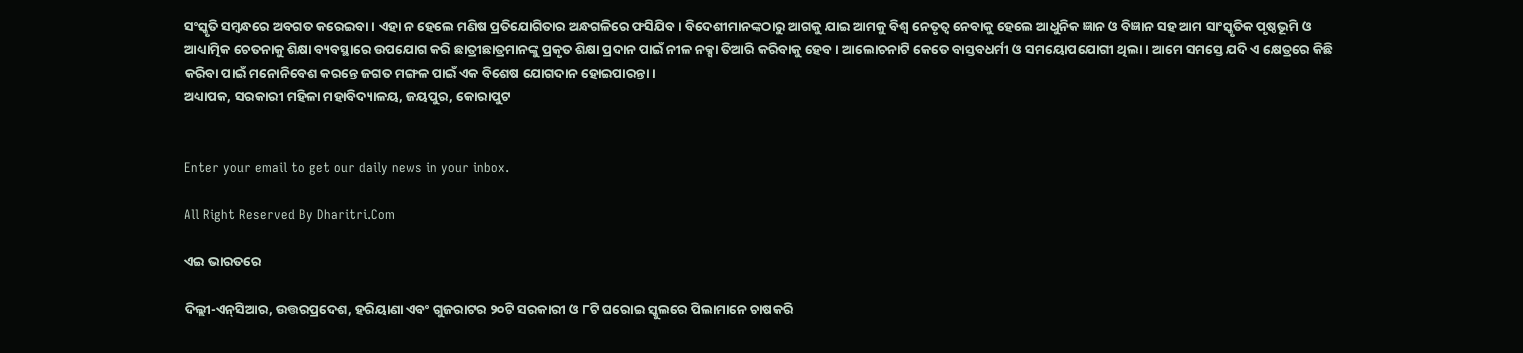ସଂସ୍କୃତି ସମ୍ବନ୍ଧରେ ଅବଗତ କରେଇବା। ଏହା ନ ହେଲେ ମଣିଷ ପ୍ରତିଯୋଗିତାର ଅନ୍ଧଗଳିରେ ଫସିଯିବ। ବିଦେଶୀମାନଙ୍କଠାରୁ ଆଗକୁ ଯାଇ ଆମକୁ ବିଶ୍ବ ନେତୃତ୍ୱ ନେବାକୁ ହେଲେ ଆଧୁନିକ ଜ୍ଞାନ ଓ ବିଜ୍ଞାନ ସହ ଆମ ସାଂସ୍କୃତିକ ପୃଷ୍ଠଭୂମି ଓ ଆଧ୍ୟାତ୍ମିକ ଚେତନାକୁ ଶିକ୍ଷା ବ୍ୟବସ୍ଥାରେ ଉପଯୋଗ କରି ଛାତ୍ରୀଛାତ୍ରମାନଙ୍କୁ ପ୍ରକୃତ ଶିକ୍ଷା ପ୍ରଦାନ ପାଇଁ ନୀଳ ନକ୍ସା ତିଆରି କରିବାକୁ ହେବ। ଆଲୋଚନାଟି କେତେ ବାସ୍ତବଧର୍ମୀ ଓ ସମୟୋପଯୋଗୀ ଥିଲା। ଆମେ ସମସ୍ତେ ଯଦି ଏ କ୍ଷେତ୍ରରେ କିଛି କରିବା ପାଇଁ ମନୋନିବେଶ କରନ୍ତେ ଜଗତ ମଙ୍ଗଳ ପାଇଁ ଏକ ବିଶେଷ ଯୋଗଦାନ ହୋଇପାରନ୍ତା।
ଅଧ୍ୟାପକ, ସରକାରୀ ମହିଳା ମହାବିଦ୍ୟାଳୟ, ଜୟପୁର, କୋରାପୁଟ


Enter your email to get our daily news in your inbox.

All Right Reserved By Dharitri.Com

ଏଇ ଭାରତରେ

ଦିଲ୍ଲୀ-ଏନ୍‌ସିଆର, ଉତ୍ତରପ୍ରଦେଶ, ହରିୟାଣା ଏବଂ ଗୁଜରାଟର ୨୦ଟି ସରକାରୀ ଓ ୮ଟି ଘରୋଇ ସ୍କୁଲରେ ପିଲାମାନେ ଚାଷକରି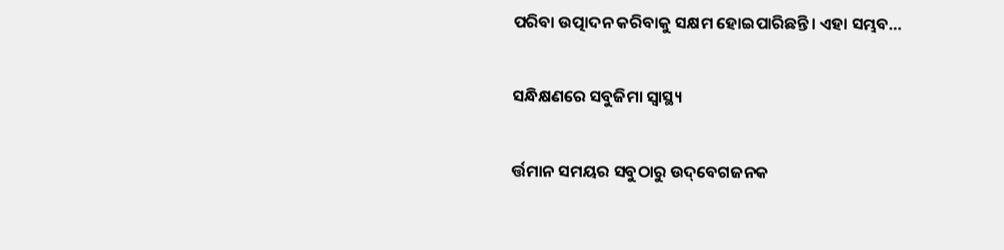ପରିବା ଉତ୍ପାଦନ କରିବାକୁ ସକ୍ଷମ ହୋଇପାରିଛନ୍ତି। ଏହା ସମ୍ଭବ…

ସନ୍ଧିକ୍ଷଣରେ ସବୁଜିମା ସ୍ବାସ୍ଥ୍ୟ

ର୍ତ୍ତମାନ ସମୟର ସବୁଠାରୁ ଉଦ୍‌ବେଗଜନକ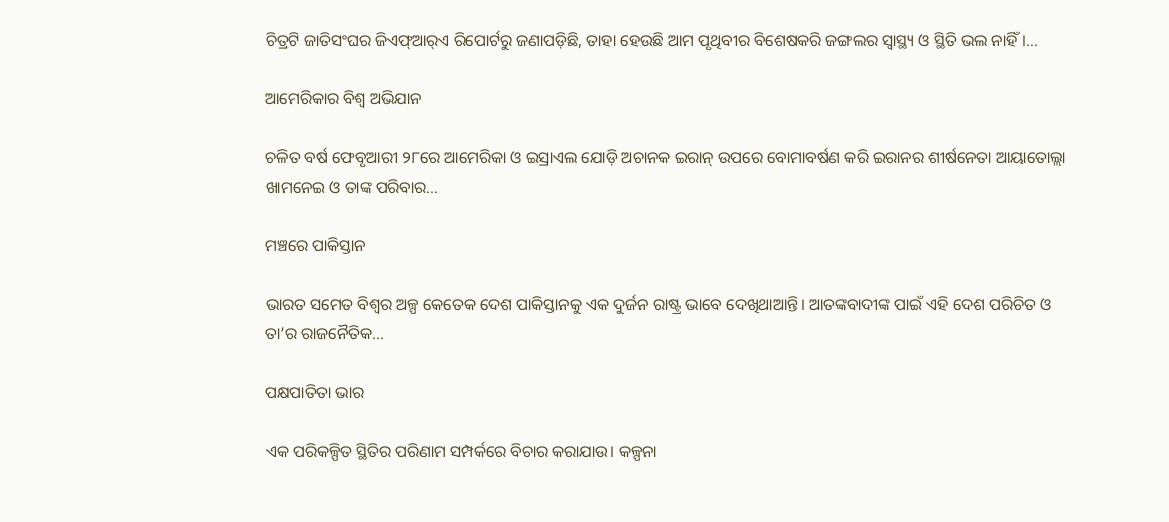ଚିତ୍ରଟି ଜାତିସଂଘର ଜିଏଫ୍‌ଆର୍‌ଏ ରିପୋର୍ଟରୁ ଜଣାପଡ଼ିଛି, ତାହା ହେଉଛି ଆମ ପୃଥିବୀର ବିଶେଷକରି ଜଙ୍ଗଲର ସ୍ବାସ୍ଥ୍ୟ ଓ ସ୍ଥିତି ଭଲ ନାହିଁ।…

ଆମେରିକାର ବିଶ୍ୱ ଅଭିଯାନ

ଚଳିତ ବର୍ଷ ଫେବୃଆରୀ ୨୮ରେ ଆମେରିକା ଓ ଇସ୍ରାଏଲ ଯୋଡ଼ି ଅଚାନକ ଇରାନ୍‌ ଉପରେ ବୋମାବର୍ଷଣ କରି ଇରାନର ଶୀର୍ଷନେତା ଆୟାତୋଲ୍ଲା ଖାମନେଇ ଓ ତାଙ୍କ ପରିବାର…

ମଞ୍ଚରେ ପାକିସ୍ତାନ

ଭାରତ ସମେତ ବିଶ୍ୱର ଅଳ୍ପ କେତେକ ଦେଶ ପାକିସ୍ତାନକୁ ଏକ ଦୁର୍ଜନ ରାଷ୍ଟ୍ର ଭାବେ ଦେଖିଥାଆନ୍ତି। ଆତଙ୍କବାଦୀଙ୍କ ପାଇଁ ଏହି ଦେଶ ପରିଚିତ ଓ ତା’ର ରାଜନୈତିକ…

ପକ୍ଷପାତିତା ଭାର

ଏକ ପରିକଳ୍ପିତ ସ୍ଥିତିର ପରିଣାମ ସମ୍ପର୍କରେ ବିଚାର କରାଯାଉ। କଳ୍ପନା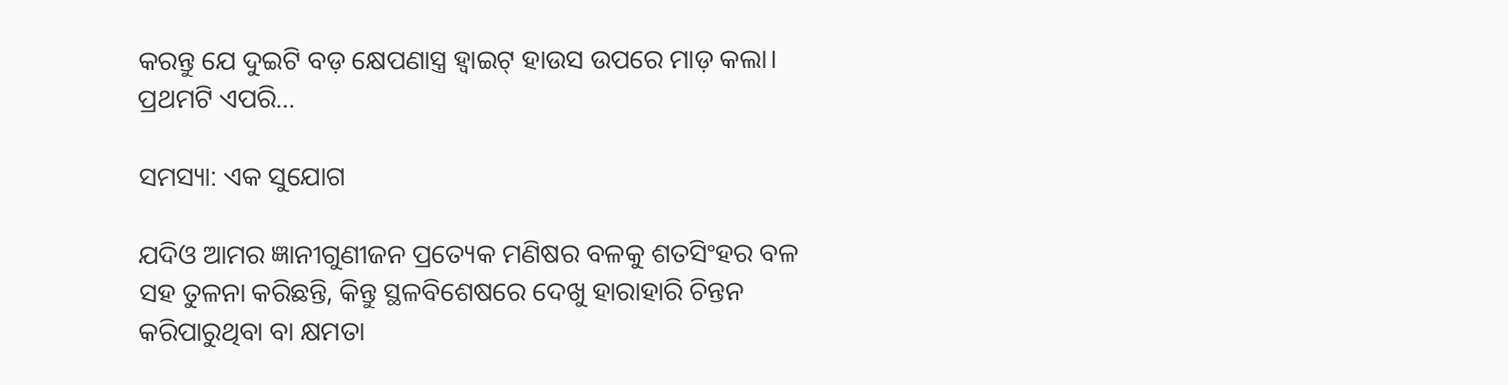କରନ୍ତୁ ଯେ ଦୁଇଟି ବଡ଼ କ୍ଷେପଣାସ୍ତ୍ର ହ୍ୱାଇଟ୍‌ ହାଉସ ଉପରେ ମାଡ଼ କଲା। ପ୍ରଥମଟି ଏପରି…

ସମସ୍ୟା: ଏକ ସୁଯୋଗ

ଯଦିଓ ଆମର ଜ୍ଞାନୀଗୁଣୀଜନ ପ୍ରତ୍ୟେକ ମଣିଷର ବଳକୁ ଶତସିଂହର ବଳ ସହ ତୁଳନା କରିଛନ୍ତି, କିନ୍ତୁ ସ୍ଥଳବିଶେଷରେ ଦେଖୁ ହାରାହାରି ଚିନ୍ତନ କରିପାରୁଥିବା ବା କ୍ଷମତା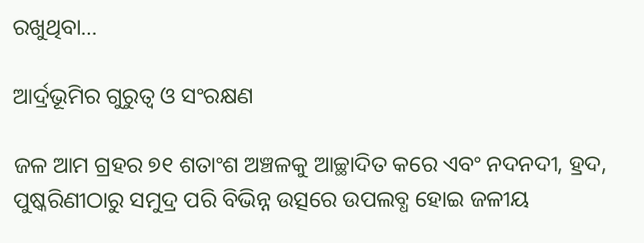ରଖୁଥିବା…

ଆର୍ଦ୍ରଭୂମିର ଗୁରୁତ୍ୱ ଓ ସଂରକ୍ଷଣ

ଜଳ ଆମ ଗ୍ରହର ୭୧ ଶତାଂଶ ଅଞ୍ଚଳକୁ ଆଚ୍ଛାଦିତ କରେ ଏବଂ ନଦନଦୀ, ହ୍ରଦ, ପୁଷ୍କରିଣୀଠାରୁ ସମୁଦ୍ର ପରି ବିଭିନ୍ନ ଉତ୍ସରେ ଉପଲବ୍ଧ ହୋଇ ଜଳୀୟ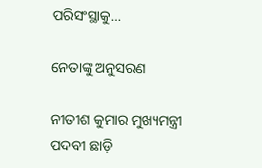ପରିସଂସ୍ଥାକୁ…

ନେତାଙ୍କୁ ଅନୁସରଣ

ନୀତୀଶ କୁମାର ମୁଖ୍ୟମନ୍ତ୍ରୀ ପଦବୀ ଛାଡ଼ି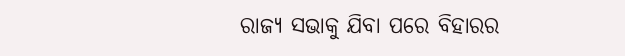ରାଜ୍ୟ ସଭାକୁ ଯିବା ପରେ ବିହାରର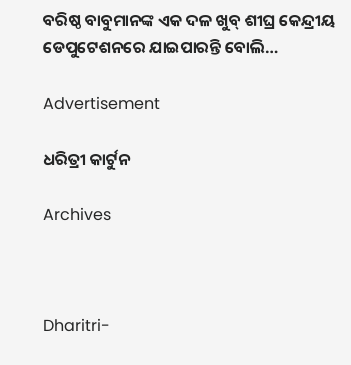ବରିଷ୍ଠ ବାବୁମାନଙ୍କ ଏକ ଦଳ ଖୁବ୍‌ ଶୀଘ୍ର କେନ୍ଦ୍ରୀୟ ଡେପୁଟେଶନରେ ଯାଇପାରନ୍ତି ବୋଲି…

Advertisement

ଧରିତ୍ରୀ କାର୍ଟୁନ

Archives



Dharitri-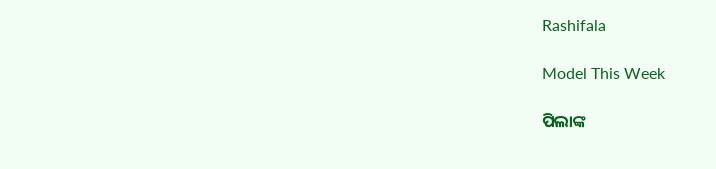Rashifala

Model This Week

ପିଲାଙ୍କ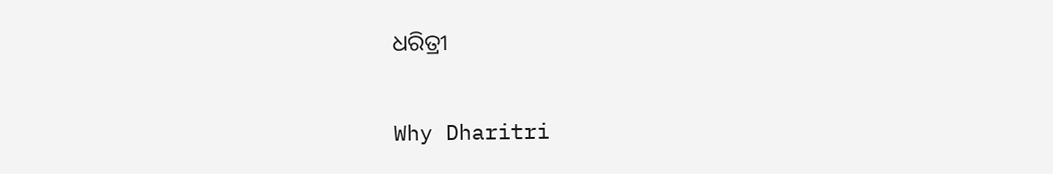ଧରିତ୍ରୀ

Why Dharitri